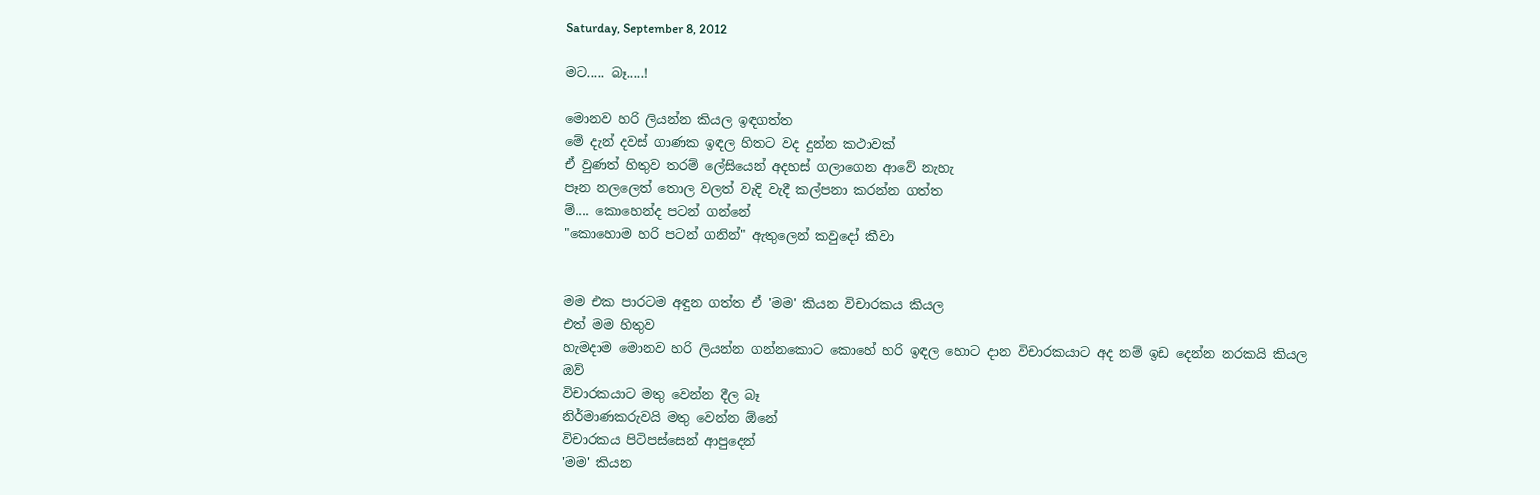Saturday, September 8, 2012

මට..... බෑ.....!

මොනව හරි ලියන්න කියල ඉඳගත්ත
මේ දැන් දවස් ගාණක ඉඳල හිතට වද දුන්න කථාවක්
ඒ වුණත් හිතුව තරම් ලේසියෙන් අදහස් ගලාගෙන ආවේ නැහැ
පෑන නලලෙත් තොල වලත් වැදි වැදී කල්පනා කරන්න ගත්ත
ම්.... කොහෙන්ද පටන් ගන්නේ
"කොහොම හරි පටන් ගනින්" ඇතුලෙන් කවුදෝ කීවා


මම එක පාරටම අඳුන ගත්ත ඒ 'මම' කියන විචාරකය කියල
එත් මම හිතුව
හැමදාම මොනව හරි ලියන්න ගන්නකොට කොහේ හරි ඉඳල හොට දාන විචාරකයාට අද නම් ඉඩ දෙන්න නරකයි කියල
ඔව්
විචාරකයාට මතු වෙන්න දීල බෑ
නිර්මාණකරුවයි මතු වෙන්න ඕනේ
විචාරකය පිටිපස්සෙන් ආපුදෙන්
'මම' කියන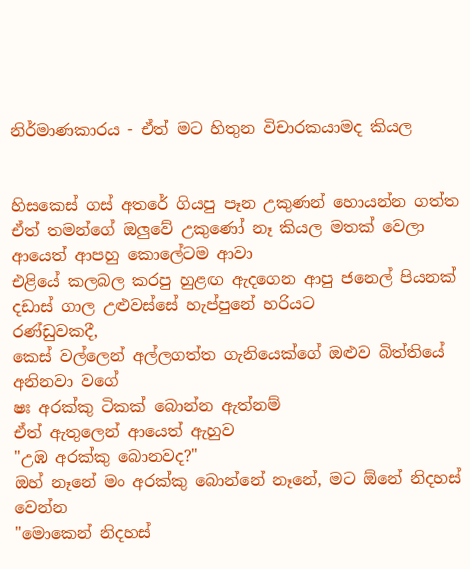නිර්මාණකාරය - ඒත් මට හිතුන විචාරකයාමද කියල


හිසකෙස් ගස් අතරේ ගියපු පෑන උකුණන් හොයන්න ගත්ත
ඒත් තමන්ගේ ඔලුවේ උකුණෝ නෑ කියල මතක් වෙලා
ආයෙත් ආපහු කොලේටම ආවා
එළියේ කලබල කරපු හුළඟ ඇදගෙන ආපු ජනෙල් පියනක් දඩාස් ගාල උළුවස්සේ හැප්පුනේ හරියට
රණ්ඩුවකදී,
කෙස් වල්ලෙන් අල්ලගත්ත ගැනියෙක්ගේ ඔළුව බිත්තියේ අනිනවා වගේ
ෂඃ අරක්කු ටිකක් බොන්න ඇත්නම්
ඒත් ඇතුලෙන් ආයෙත් ඇහුව
"උඹ අරක්කු බොනවද?"
ඔහ් නෑනේ මං අරක්කු බොන්නේ නෑනේ, මට ඕනේ නිදහස් වෙන්න
"මොකෙන් නිදහස්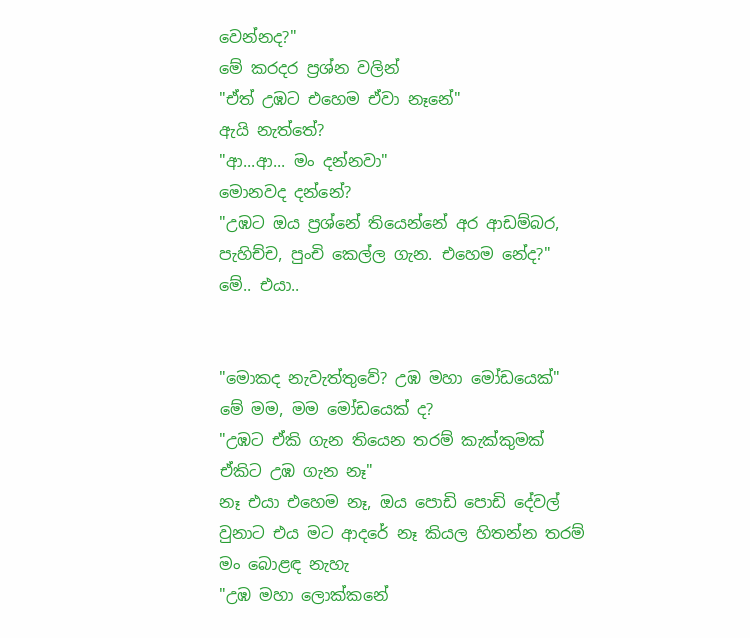වෙන්නද?"
මේ කරදර ප්‍රශ්න වලින්
"ඒත් උඹට එහෙම ඒවා නෑනේ"
ඇයි නැත්තේ?
"ආ...ආ... මං දන්නවා"
මොනවද දන්නේ?
"උඹට ඔය ප්‍රශ්නේ තියෙන්නේ අර ආඩම්බර, පැහිච්ච, පුංචි කෙල්ල ගැන. එහෙම නේද?"
මේ.. එයා..


"මොකද නැවැත්තුවේ? උඹ මහා මෝඩයෙක්"
මේ මම, මම මෝඩයෙක් ද?
"උඹට ඒකි ගැන තියෙන තරම් කැක්කුමක් ඒකිට උඹ ගැන නෑ"
නෑ එයා එහෙම නෑ, ඔය පොඩි පොඩි දේවල් වුනාට එය මට ආදරේ නෑ කියල හිතන්න තරම් මං බොළඳ නැහැ
"උඹ මහා ලොක්කනේ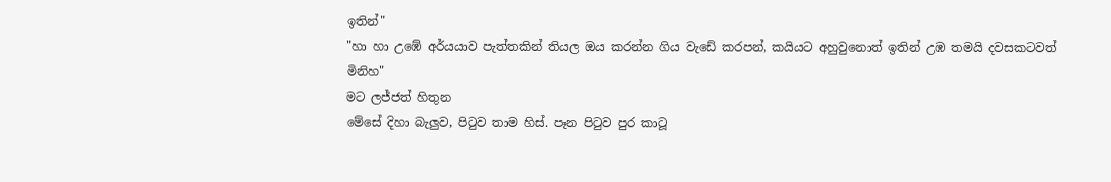ඉතින්"
"හා හා උඹේ අර්යයාව පැත්තකින් තියල ඔය කරන්න ගිය වැඩේ කරපන්, කයියට අහුවුනොත් ඉතින් උඹ තමයි දවසකටවත් මිනිහ"
මට ලජ්ජත් හිතුන
මේසේ දිහා බැලුව, පිටුව තාම හිස්. පෑන පිටුව පුර කාටූ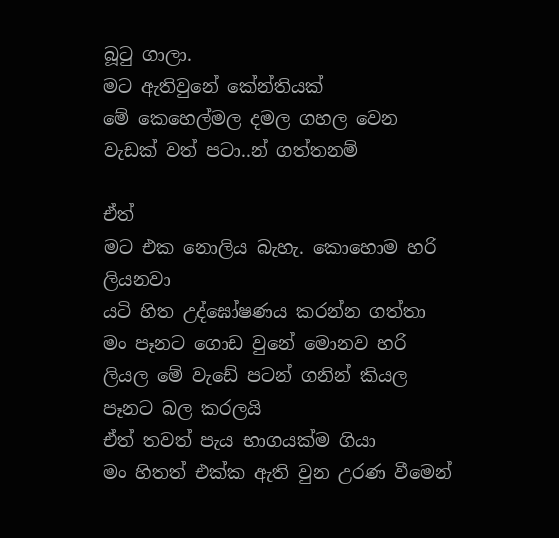බූටු ගාලා.
මට ඇතිවුනේ කේන්තියක්
මේ කෙහෙල්මල දමල ගහල වෙන වැඩක් වත් පටා..න් ගත්තනම්

ඒත්
මට එක නොලිය බැහැ. කොහොම හරි ලියනවා
යටි හිත උද්ඝෝෂණය කරන්න ගත්තා
මං පෑනට ගොඩ වුනේ මොනව හරි ලියල මේ වැඩේ පටන් ගනින් කියල පෑනට බල කරලයි
ඒත් තවත් පැය භාගයක්ම ගියා
මං හිතත් එක්ක ඇති වුන උරණ වීමෙන්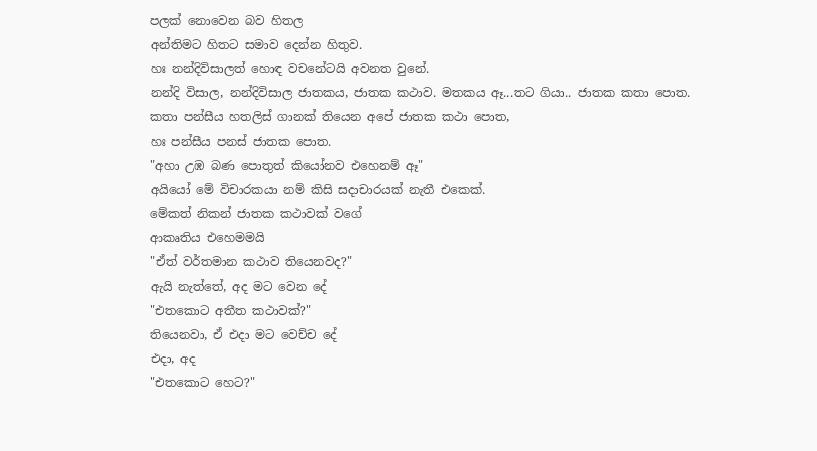පලක් නොවෙන බව හිතල
අන්තිමට හිතට සමාව දෙන්න හිතුව.
හඃ නන්දිවිසාලත් හොඳ වචනේටයි අවනත වුනේ.
නන්දි විසාල, නන්දිවිසාල ජාතකය, ජාතක කථාව. මතකය ඈ...තට ගියා.. ජාතක කතා පොත.
කතා පන්සීය හතලිස් ගානක් තියෙන අපේ ජාතක කථා පොත,
හඃ පන්සීය පනස් ජාතක පොත.
"අහා උඹ බණ පොතුත් කියෝනව එහෙනම් ඈ"
අයියෝ මේ විචාරකයා නම් කිසි සදාචාරයක් නැතී එකෙක්.
මේකත් නිකන් ජාතක කථාවක් වගේ
ආකෘතිය එහෙමමයි
"ඒත් වර්තමාන කථාව තියෙනවද?"
ඇයි නැත්තේ, අද මට වෙන දේ
"එතකොට අතීත කථාවක්?"
තියෙනවා, ඒ එදා මට වෙච්ච දේ
එදා, අද
"එතකොට හෙට?"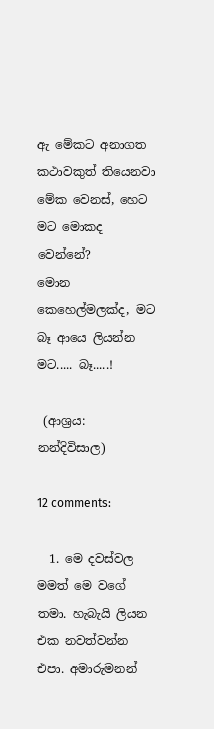ඇ මේකට අනාගත කථාවකුත් තියෙනවා
මේක වෙනස්, හෙට මට මොකද වෙන්නේ?
මොන කෙහෙල්මලක්ද, මට බෑ ආයෙ ලියන්න
මට..... බෑ.....!

 (ආශ්‍රය: නන්දිවිසාල)

12 comments:

  1. මෙ දවස්වල මමත් මෙ වගේ තමා. හැබැයි ලියන එක නවත්වන්න එපා. අමාරුමනන්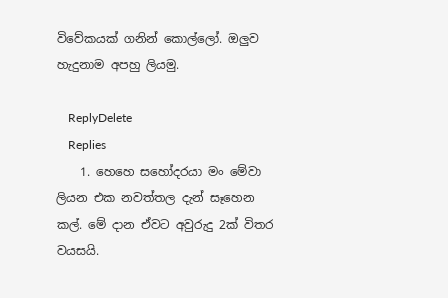විවේකයක් ගනින් කොල්ලෝ. ඔලුව හැදුනාම අපහු ලියමු.

    ReplyDelete
    Replies
    1. හෙහෙ සහෝදරයා මං මේවා ලියන එක නවත්තල දැන් සෑහෙන කල්. මේ දාන ඒවට අවුරුදු 2ක් විතර වයසයි.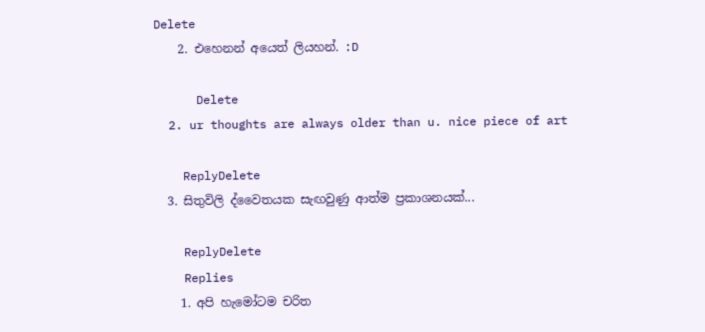Delete
    2. එහෙනන් අයෙත් ලියහන්. :D

      Delete
  2. ur thoughts are always older than u. nice piece of art

    ReplyDelete
  3. සිතුවිලි ද්වෛතයක සැඟවුණු ආත්ම ප්‍රකාශනයක්...

    ReplyDelete
    Replies
    1. අපි හැමෝටම චරිත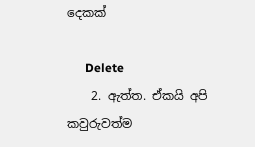දෙකක්

      Delete
    2. ඇත්ත. ඒකයි අපි කවුරුවත්ම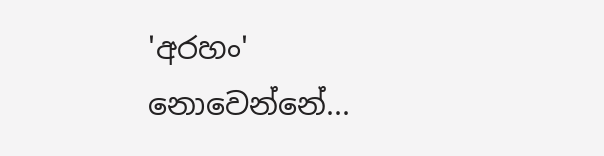'අරහං' නොවෙන්නේ...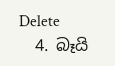Delete
  4. බෑයි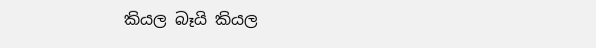කියල බෑයි කියල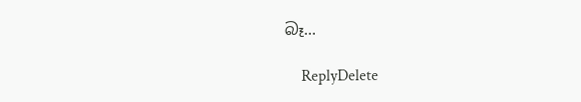බෑ...

    ReplyDelete